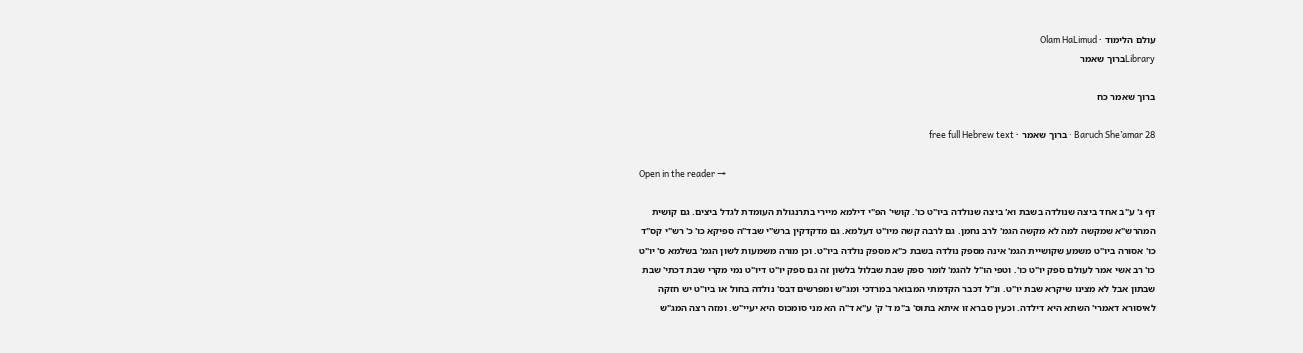עולם הלימוד · Olam HaLimud
Libraryברוך שאמר

ברוך שאמר כח

Baruch She’amar 28 · ברוך שאמר · free full Hebrew text

Open in the reader →

דף ג' ע"ב אחד ביצה שנולדה בשבת וא' ביצה שנולדה ביו"ט כו'. קושי' הפ"י דילמא מיירי בתרנגולת העומדת לגדל ביצים. גם קושית המהרש"א שמקשה למה לא מקשה הגמ' לרב נחמן. גם לרבה קשה מיו"ט דעלמא. גם מדקדקין ברש"י שבד"ה ספיקא כו' כ' רש"י קס"ד כו' אסורה ביו"ט משמע שקושיית הגמ' אינה מספק נולדה בשבת כ"א מספק נולדה ביו"ט. וכן מורה משמעות לשון הגמ' בשלמא ס' יו"ט כו' רב אשי אמר לעולם ספק יו"ט כו'. וטפי הו"ל להגמ' לומר ספק שבת שבלול בלשון זה גם ספק יו"ט דיו"ט נמי מקרי שבת דכתי' שבת שבתון אבל לא מצינו שיקרא שבת יו"ט. ונ"ל דכבר הקדמתי המבואר במרדכי ומג"ש ומפרשים דבס' נולדה בחול או ביו"ט יש חזקה לאיסורא דאמרי' השתא היא דילדה. וכעין סברא זו איתא בתוס' ב"מ ד' ק' ע"א ד"ה הא מני סומכוס היא יעיי"ש. ומזה רצה המג"ש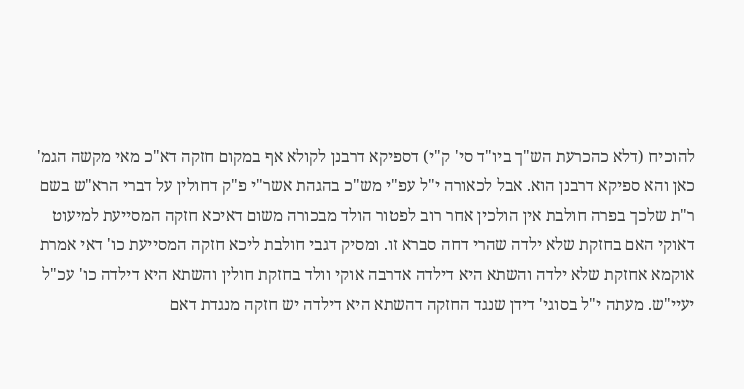להוכיח (דלא כהכרעת הש"ך ביו"ד סי' ק"י) דספיקא דרבנן לקולא אף במקום חזקה דא"כ מאי מקשה הגמ' כאן והא ספיקא דרבנן הוא. אבל לכאורה י"ל עפ"י מש"כ בהגהת אשר"י פ"ק דחולין על דברי הרא"ש בשם ר"ת שלכך בפרה חולבת אין הולכין אחר רוב לפטור הולד מבכורה משום דאיכא חזקה המסייעת למיעוט דאוקי האם בחזקת שלא ילדה שהרי דחה סברא זו. ומסיק דגבי חולבת ליכא חזקה המסייעת כו' דאי אמרת אוקמא אחזקת שלא ילדה והשתא היא דילדה אדרבה אוקי וולד בחזקת חולין והשתא היא דילדה כו' עכ"ל יעיי"ש. מעתה י"ל בסוגי' דידן שנגד החזקה דהשתא היא דילדה יש חזקה מנגדת דאם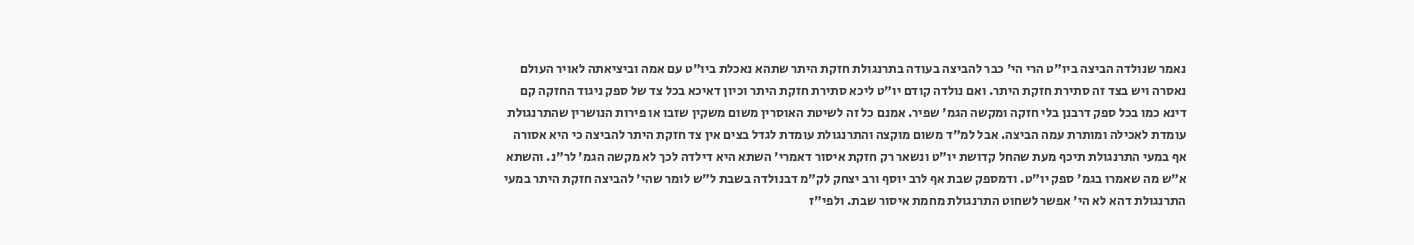נאמר שנולדה הביצה ביו"ט הרי הי' כבר להביצה בעודה בתרנגולת חזקת היתר שתהא נאכלת ביו"ט עם אמה וביציאתה לאויר העולם נאסרה ויש בצד זה סתירת חזקת היתר. ואם נולדה קודם יו"ט ליכא סתירת חזקת היתר וכיון דאיכא בכל צד של ספק ניגוד החזקה קם דינא כמו בכל ספק דרבנן בלי חזקה ומקשה הגמ' שפיר. אמנם כל זה לשיטת האוסרין משום משקין שזבו או פירות הנושרין שהתרנגולת עומדת לאכילה ומותרת עמה הביצה. אבל למ"ד משום מוקצה והתרנגולת עומדת לגדל בצים אין צד חזקת היתר להביצה כי היא אסורה אף במעי התרנגולת תיכף מעת שהחל קדושת יו"ט ונשאר רק חזקת איסור דאמרי' השתא היא דילדה לכך לא מקשה הגמ' לר"נ. והשתא א"ש מה שאמרו בגמ' ספק יו"ט. ודמספק שבת אף לרב יוסף ורב יצחק לק"מ דבנולדה בשבת ל"ש לומר שהי' להביצה חזקת היתר במעי התרנגולת דהא לא הי' אפשר לשחוט התרנגולת מחמת איסור שבת. ולפי"ז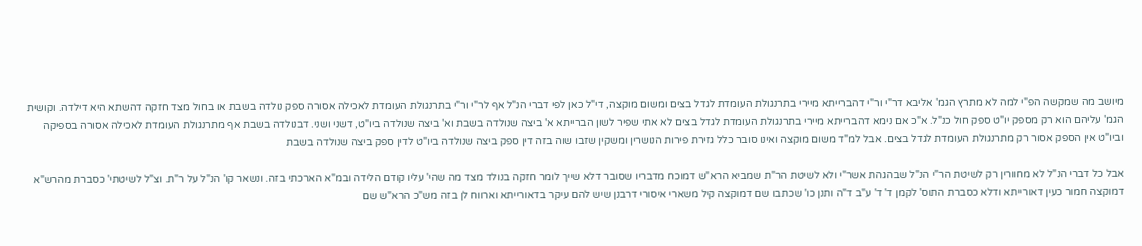מיושב מה שמקשה הפ"י למה לא מתרץ הגמ' אליבא דר"י ור"י דהברייתא מיירי בתרנגולת העומדת לגדל בצים ומשום מוקצה, די"ל כאן לפי דברי הנ"ל אף לר"י ור"י בתרנגולת העומדת לאכילה אסורה ספק נולדה בשבת או בחול מצד חזקה דהשתא היא דילדה. וקושית הגמ' עליהם הוא רק מספק יו"ט ספק חול כנ"ל. א"כ אם נימא דהברייתא מיירי בתרנגולת העומדת לגדל בצים לא אתי שפיר לשון הברייתא א' ביצה שנולדה בשבת וא' ביצה שנולדה ביו"ט, דשני ושני. דבנולדה בשבת אף מתרנגולת העומדת לאכילה אסורה בספיקה וביו"ט אין הספק אסור רק מתרנגולת העומדת לגדל בצים. אבל למ"ד משום מוקצה ואינו סובר כלל גזירת פירות הנושרין ומשקין שזבו שוה בזה דין ספק ביצה שנולדה ביו"ט לדין ספק ביצה שנולדה בשבת

אבל כל דברי הנ"ל לא מחוורין רק לשיטת הר"י הנ"ל שבהגהת אשר"י ולא לשיטת הר"ת שמביא הרא"ש דמוכח מדבריו שסובר דלא שייך לומר חזקה בנולד מצד מה שהי' עליו קודם הלידה ובמ"א הארכתי בזה. ונשאר קו' הנ"ל על ר"ת. וצ"ל לשיטתי' כסברת מהרש"א דמוקצה חמור כעין דאורייתא ודלא כסברת התוס' לקמן ד' ד' ע"ב ד"ה ותנן כו' שכתבו שם דמוקצה קיל משארי איסורי דרבנן שיש להם עיקר בדאורייתא וארווח לן בזה מש"כ הרא"ש שם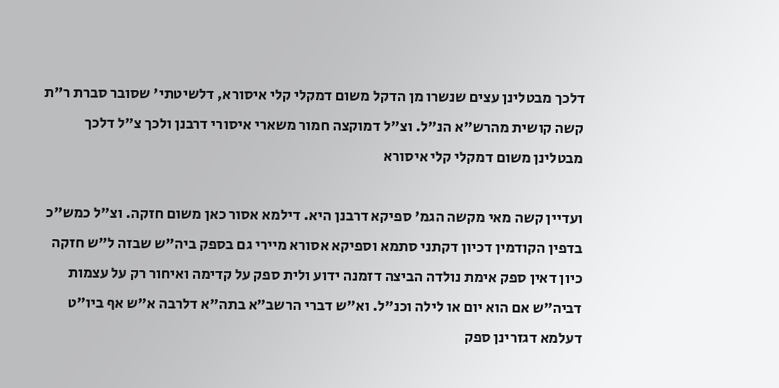דלכך מבטלינן עצים שנשרו מן הדקל משום דמקלי קלי איסורא, דלשיטתי' שסובר סברת ר"ת קשה קושית מהרש"א הנ"ל. וצ"ל דמוקצה חמור משארי איסורי דרבנן ולכך צ"ל דלכך מבטלינן משום דמקלי קלי איסורא

ועדיין קשה מאי מקשה הגמ' ספיקא דרבנן היא. דילמא אסור כאן משום חזקה. וצ"ל כמש"כ בדפין הקודמין דכיון דקתני סתמא וספיקא אסורא מיירי גם בספק ביה"ש שבזה ל"ש חזקה כיון דאין ספק אימת נולדה הביצה דזמנה ידוע ולית ספק על קדימה ואיחור רק על עצמות דביה"ש אם הוא יום או לילה וכנ"ל. וא"ש דברי הרשב"א בתה"א דלרבה א"ש אף ביו"ט דעלמא דגזרינן ספק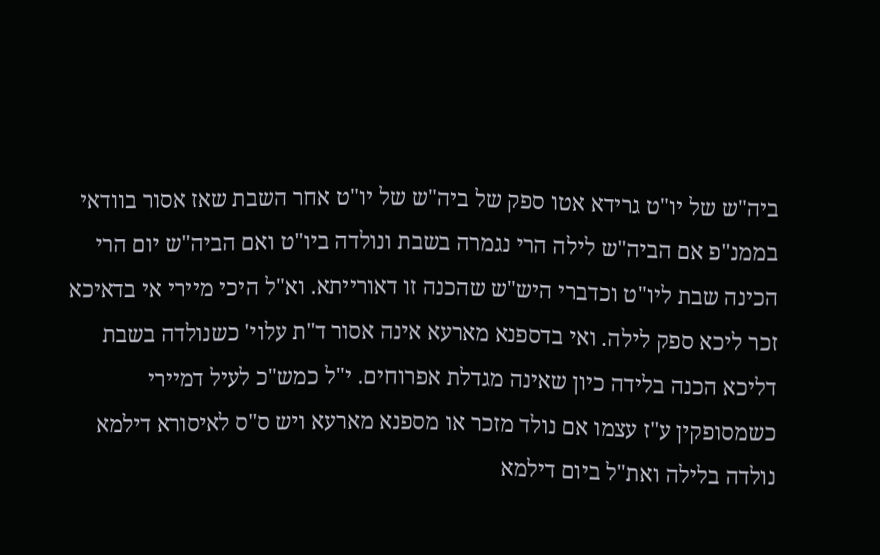ביה"ש של יו"ט גרידא אטו ספק של ביה"ש של יו"ט אחר השבת שאז אסור בוודאי בממנ"פ אם הביה"ש לילה הרי נגמרה בשבת ונולדה ביו"ט ואם הביה"ש יום הרי הכינה שבת ליו"ט וכדברי היש"ש שהכנה זו דאורייתא. וא"ל היכי מיירי אי בדאיכא זכר ליכא ספק לילה. ואי בדספנא מארעא אינה אסור ד"ת עלוי' כשנולדה בשבת דליכא הכנה בלידה כיון שאינה מגדלת אפרוחים. י"ל כמש"כ לעיל דמיירי כשמסופקין ע"ז עצמו אם נולד מזכר או מספנא מארעא ויש ס"ס לאיסורא דילמא נולדה בלילה ואת"ל ביום דילמא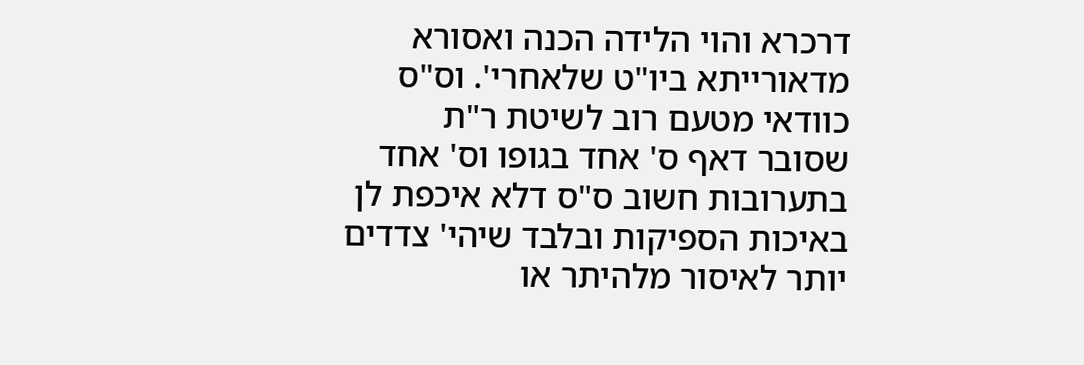דרכרא והוי הלידה הכנה ואסורא מדאורייתא ביו"ט שלאחרי'. וס"ס כוודאי מטעם רוב לשיטת ר"ת שסובר דאף ס' אחד בגופו וס' אחד בתערובות חשוב ס"ס דלא איכפת לן באיכות הספיקות ובלבד שיהי' צדדים יותר לאיסור מלהיתר או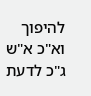להיפוך וא"כ א"ש ג"כ לדעת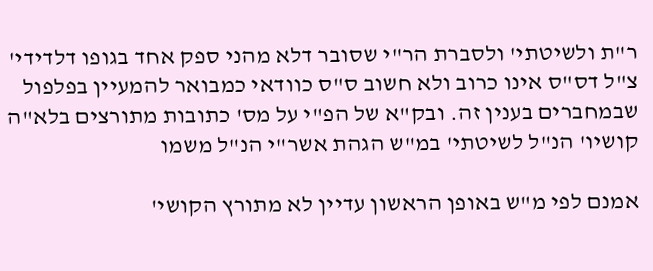ר"ת ולשיטתי' ולסברת הר"י שסובר דלא מהני ספק אחד בגופו דלדידי' צ"ל דס"ס אינו כרוב ולא חשוב ס"ס כוודאי כמבואר להמעיין בפלפול שבמחברים בענין זה. ובק"א של הפ"י על מס' כתובות מתורצים בלא"ה קושיו' הנ"ל לשיטתי' במ"ש הגהת אשר"י הנ"ל משמו

אמנם לפי מ"ש באופן הראשון עדיין לא מתורץ הקושי'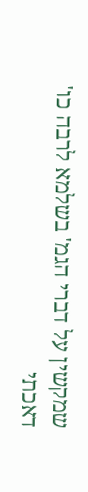שמקשין על דברי הגמ' בשלמא לרבה כו' דאכתי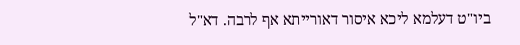ביו"ט דעלמא ליכא איסור דאורייתא אף לרבה. דא"ל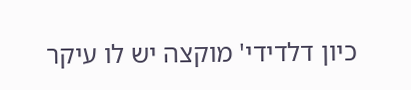כיון דלדידי' מוקצה יש לו עיקר